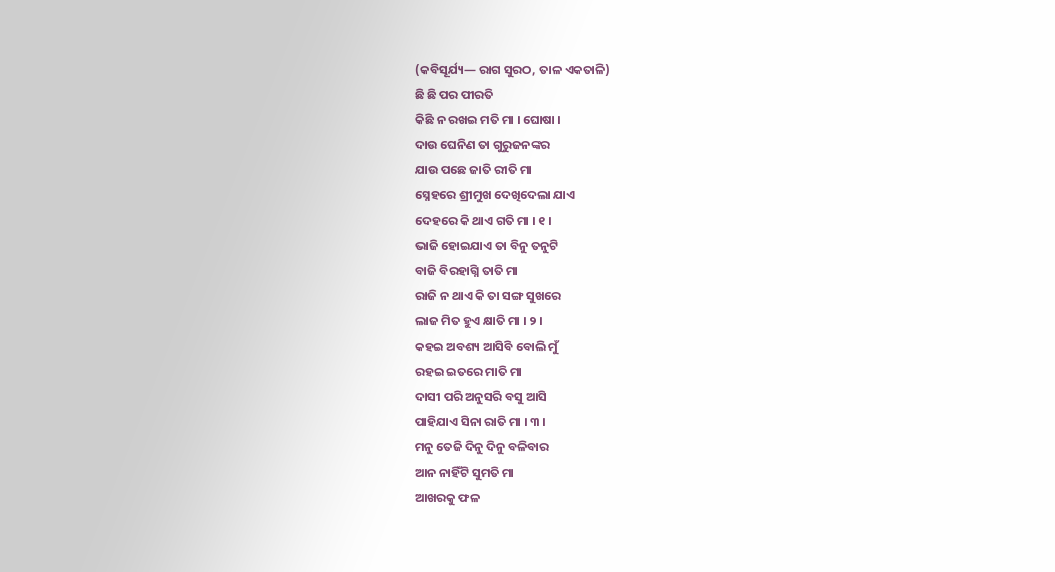(କବିସୂର୍ଯ୍ୟ— ରାଗ ସୁରଠ, ତାଳ ଏକତାଳି)
ଛି ଛି ପର ପୀରତି
କିଛି ନ ରଖଇ ମତି ମା । ଘୋଷା ।
ଦାଉ ଘେନିଣ ତା ଗୁରୁଜନଙ୍କର
ଯାଉ ପଛେ ଜାତି ରୀତି ମା
ସ୍ନେହରେ ଶ୍ରୀମୁଖ ଦେଖିଦେଲା ଯାଏ
ଦେହରେ କି ଥାଏ ଗତି ମା । ୧ ।
ଭାଜି ହୋଇଯାଏ ତା ବିନୁ ତନୁଟି
ବାଜି ବିରହାଗ୍ନି ତାତି ମା
ରାଜି ନ ଥାଏ କି ତା ସଙ୍ଗ ସୁଖରେ
ଲାଜ ମିତ ହୁଏ କ୍ଷାତି ମା । ୨ ।
କହଇ ଅବଶ୍ୟ ଆସିବି ବୋଲି ମୁଁ
ରହଇ ଇତରେ ମାତି ମା
ଦାସୀ ପରି ଅନୁସରି ବସୁ ଆସି
ପାହିଯାଏ ସିନା ରାତି ମା । ୩ ।
ମନୁ ତେଜି ଦିନୁ ଦିନୁ ବଳିବାର
ଆନ ନାହିଁଟି ସୁମତି ମା
ଆଖରକୁ ଫଳ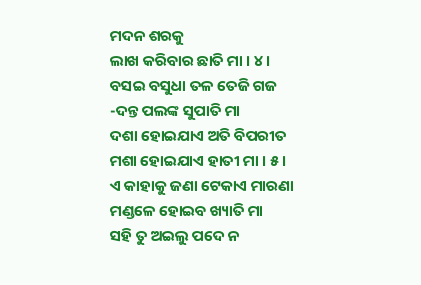ମଦନ ଶରକୁ
ଲାଖ କରିବାର ଛାତି ମା । ୪ ।
ବସଇ ବସୁଧା ତଳ ତେଜି ଗଜ
-ଦନ୍ତ ପଲଙ୍କ ସୁପାତି ମା
ଦଶା ହୋଇଯାଏ ଅତି ବିପରୀତ
ମଶା ହୋଇଯାଏ ହାତୀ ମା । ୫ ।
ଏ କାହାକୁ ଜଣା ଟେକାଏ ମାରଣା
ମଣ୍ଡଳେ ହୋଇବ ଖ୍ୟାତି ମା
ସହି ତୁ ଅଇଲୁ ପଦେ ନ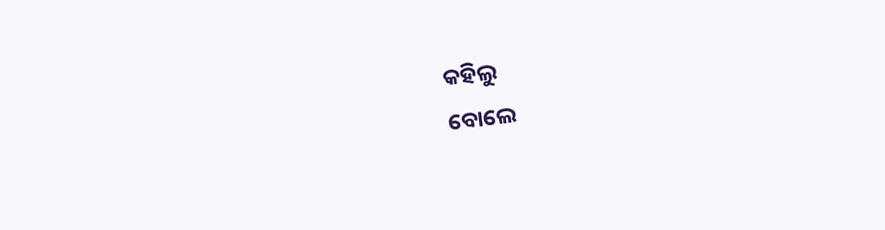କହିଲୁ
ବୋଲେ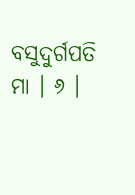ବସୁଦୁର୍ଗପତି ମା । ୬ ।